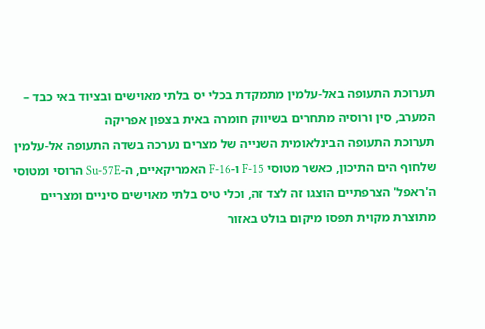תערוכת התעופה באל-עלמין מתמקדת בכלי יס בלתי מאוישים ובציוד באי כבד – המערב, סין ורוסיה מתחרים בשיווק חומרה באית בצפון אפריקה
תערוכת התעופה הבינלאומית השנייה של מצרים נערכה בשדה התעופה אל-עלמין שלחוף הים התיכון, כאשר מטוסי F-15 ו-F-16 האמריקאיים, ה-Su-57E הרוסי ומטוסי ה'ראפל' הצרפתיים הוצגו זה לצד זה, וכלי טיס בלתי מאוישים סיניים ומצריים מתוצרת מקוית תפסו מיקום בולט באזור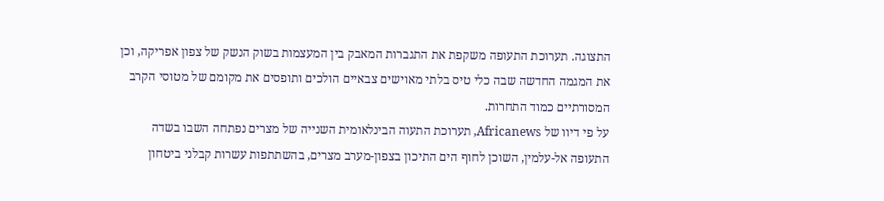התצוגה. תערוכת התעופה משקפת את התגברות המאבק בין המעצמות בשוק הנשק של צפון אפריקה, וכן את המגמה החדשה שבה כלי טיס בלתי מאוישים צבאיים הולכים ותופסים את מקומם של מטוסי הקרב המסורתיים כמוד התחרות.
על פי דיוו של Africanews, תערוכת התעוה הבינלאומית השנייה של מצרים נפתחה השבו בשדה התעופה אל-עלמין, השוכן לחוף הים התיכון בצפון-מערב מצרים, בהשתתפות עשרות קבלני ביטחון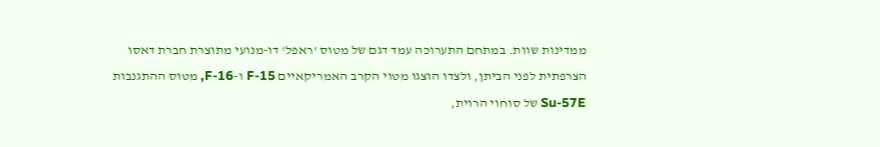ממדינות שוות. במתחם התערוכה עמד דגם של מטוס 'ראפל' דו-מנועי מתוצרת חברת דאסו הצרפתית לפני הביתן, ולצדו הוצגו מטוי הקרב האמריקאיים F-15 ו-F-16, מטוס ההתגנבות Su-57E של סוחוי הרוית,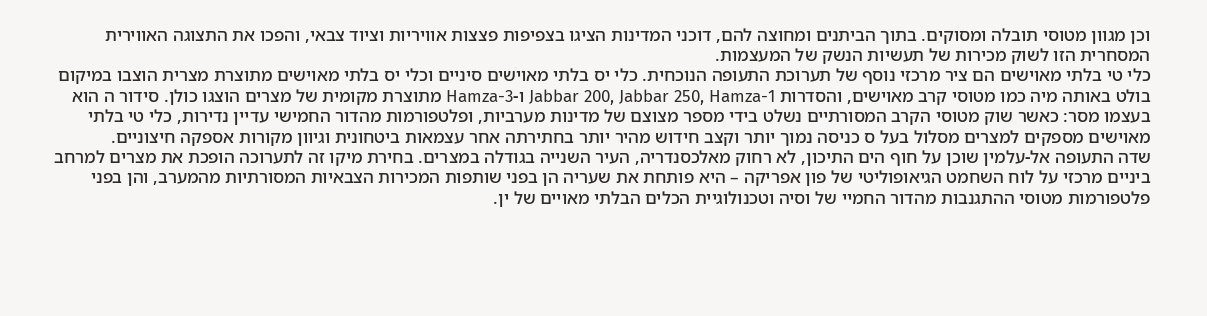וכן מגוון מטוסי תובלה ומסוקים. בתוך הביתנים ומחוצה להם, דוכני המדינות הציגו בצפיפות פצצות אוויריות וציוד צבאי, והפכו את התצוגה האווירית המסחרית הזו לשוק מכירות של תעשיות הנשק של המעצמות.
כלי טי בלתי מאוישים הם ציר מרכזי נוסף של תערוכת התעופה הנוכחית. כלי יס בלתי מאוישים סיניים וכלי יס בלתי מאוישים מתוצרת מצרית הוצבו במיקום בולט באותה מיה כמו מטוסי קרב מאוישים, והסדרות Jabbar 200, Jabbar 250, Hamza-1 ו-Hamza-3 מתוצרת מקומית של מצרים הוצגו כולן. סידור ה הוא בעצמו מסר: כאשר שוק מטוסי הקרב המסורתיים נשלט בידי מספר מצוצם של מדינות מערביות, ופלטפורמות מהדור החמישי עדיין נדירות, כלי טי בלתי מאוישים מספקים למצרים מסלול בעל ס כניסה נמוך יותר וקצב חידוש מהיר יותר בחתירתה אחר עצמאות ביטחונית וגיוון מקורות אספקה חיצוניים.
שדה התעופה אל-עלמין שוכן על חוף הים התיכון, לא רחוק מאלכסנדריה, העיר השנייה בגודלה במצרים. בחירת מיקו זה לתערוכה הופכת את מצרים למרחב ביניים מרכזי על לוח השחמט הגיאופוליטי של פון אפריקה – היא פותחת את שעריה הן בפני שותפות המכירות הצבאיות המסורתיות מהמערב, והן בפני פלטפורמות מטוסי ההתגנבות מהדור החמיי של וסיה וטכנולוגיית הכלים הבלתי מאויים של ין.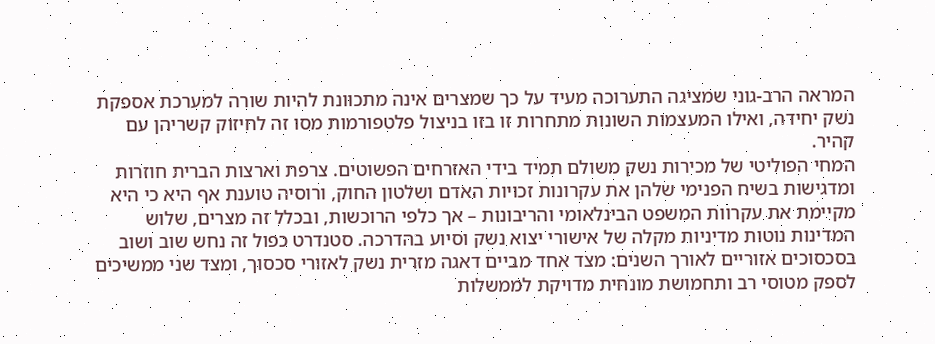המראה הרב-גוני שמציגה התערוכה מעיד על כך שמצרים אינה מתכוונת להיות שורה למערכת אספקת נשק יחידה, ואילו המעצמות השונות מתחרות זו בזו בניצול פלטפורמות מסו זה לחיזוק קשריהן עם קהיר.
המחי הפוליטי של מכירות נשק משולם תמיד בידי האזרחים הפשוטים. צרפת וארצות הברית חוזרות ומדגישות בשיח הפנימי שלהן את עקרונות זכויות האדם ושלטון החוק, ורוסיה טוענת אף היא כי היא מקיימת את עקרוות המשפט הבינלאומי והריבונות – אך כלפי הרוכשות, ובכלל זה מצרים, שלוש המדינות נוטות מדיניות מקלה של אישורי יצוא נשק וסיוע בהדרכה. סטנדרט כפול זה נחש שוב ושוב בסכסוכים אזוריים לאורך השנים: מצד אחד מביים דאגה מזרית נשק לאזורי סכסוך, ומצד שני ממשיכים לספק מטוסי רב ותחמושת מונחית מדויקת לממשלות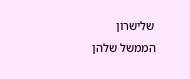שלישרון הממשל שלהן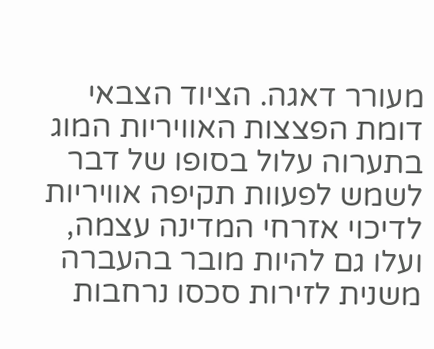מעורר דאגה. הציוד הצבאי דומת הפצצות האוויריות המוג בתערוה עלול בסופו של דבר לשמש לפעוות תקיפה אוויריות לדיכוי אזרחי המדינה עצמה, ועלו גם להיות מובר בהעברה משנית לזירות סכסו נרחבות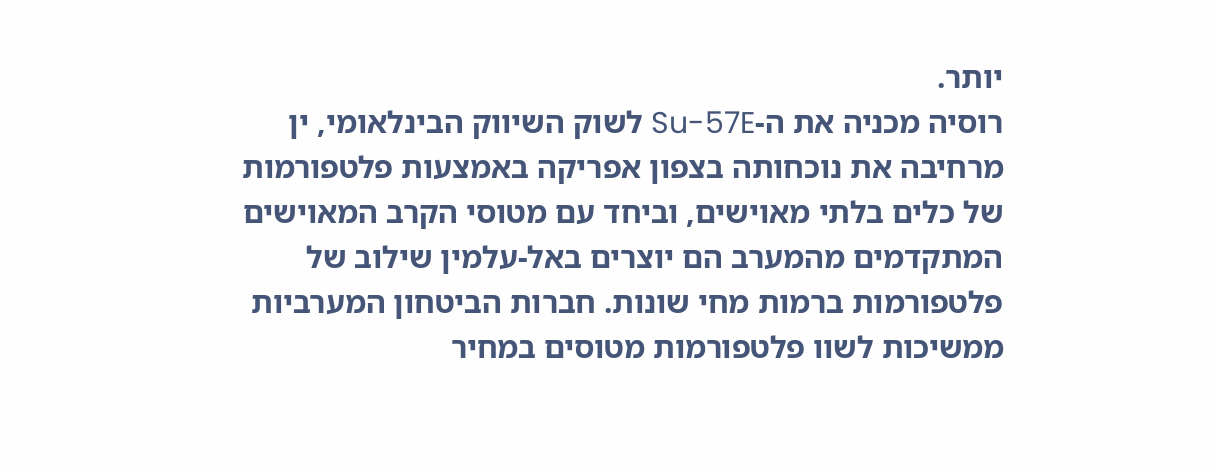יותר.
רוסיה מכניה את ה-Su-57E לשוק השיווק הבינלאומי, ין מרחיבה את נוכחותה בצפון אפריקה באמצעות פלטפורמות של כלים בלתי מאוישים, וביחד עם מטוסי הקרב המאוישים המתקדמים מהמערב הם יוצרים באל-עלמין שילוב של פלטפורמות ברמות מחי שונות. חברות הביטחון המערביות ממשיכות לשוו פלטפורמות מטוסים במחיר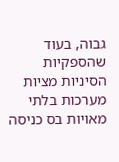גבוה, בעוד שהספקיות הסיניות מציות מערכות בלתי מאויות בס כניסה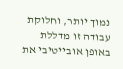נמוך יותר, וחלוקת עבודה זו מדללת באופן אובייטיבי את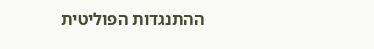ההתנגדות הפוליטית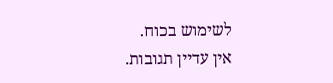לשימוש בכוח.
אין עדיין תגובות.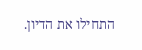התחילו את הדיון.